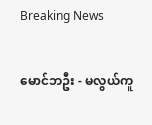Breaking News

မောင်ဘဦး - မလွယ်ကူ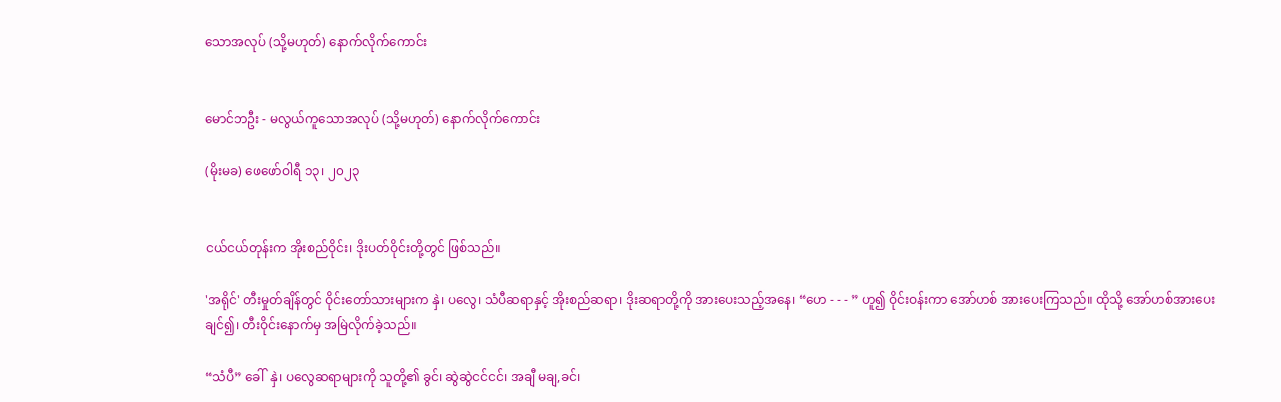သောအလုပ် (သို့မဟုတ်) နောက်လိုက်ကောင်း


မောင်ဘဦး - မလွယ်ကူသောအလုပ် (သို့မဟုတ်) နောက်လိုက်ကောင်း

(မိုးမခ) ဖေဖော်ဝါရီ ၁၃၊ ၂၀၂၃


ငယ်ငယ်တုန်းက အိုးစည်ဝိုင်း၊ ဒိုးပတ်ဝိုင်းတို့တွင် ဖြစ်သည်။

'အရိုင်' တီးမှုတ်ချိန်တွင် ဝိုင်းတော်သားများက နှဲ၊ ပလွေ၊ သံပီဆရာနှင့် အိုးစည်ဆရာ၊ ဒိုးဆရာတို့ကို အားပေးသည့်အနေ၊ “ဟေ - - - ” ဟူ၍ ဝိုင်းဝန်းကာ အော်ဟစ် အားပေးကြသည်။ ထိုသို့ အော်ဟစ်အားပေးချင်၍၊ တီးဝိုင်းနောက်မှ အမြဲလိုက်ခဲ့သည်။

“သံပီ” ခေါ်  နှဲ၊ ပလွေဆရာများကို သူတို့၏ ခွင်၊ ဆွဲဆွဲငင်ငင်၊ အချီ မချ,ခင်၊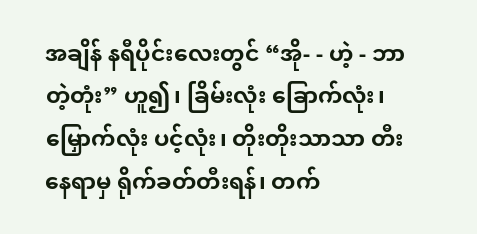အချိန် နရီပိုင်းလေးတွင် “အို- - ဟဲ့ - ဘာတဲ့တုံး” ဟူ၍၊ ခြိမ်းလုံး ခြောက်လုံး၊ မြှောက်လုံး ပင့်လုံး၊ တိုးတိုးသာသာ တီးနေရာမှ ရိုက်ခတ်တီးရန်၊ တက်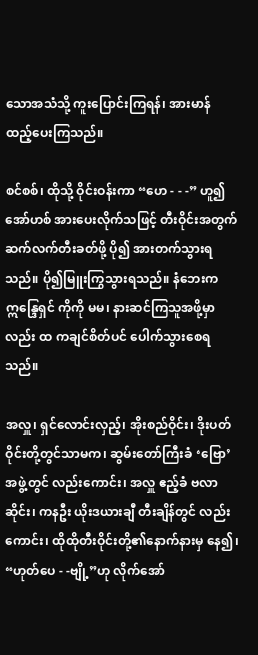သောအသံသို့ ကူးပြောင်းကြရန်၊ အားမာန် ထည့်ပေးကြသည်။

စင်စစ်၊ ထိုသို့ ဝိုင်းဝန်းကာ “ဟေ - - -” ဟူ၍ အော်ဟစ် အားပေးလိုက်သဖြင့် တီးဝိုင်းအတွက် ဆက်လက်တီးခတ်ဖို့ ပို၍ အားတက်သွားရသည်။ ပို၍မြူးကြွသွားရသည်။ နံဘေးက ဣန္ဒြေရှင် ကိုကို မမ၊ နားဆင်ကြသူအဖို့မှာလည်း ထ ကချင်စိတ်ပင် ပေါက်သွားစေရသည်။

အလှူ၊ ရှင်လောင်းလှည့်၊ အိုးစည်ဝိုင်း၊ ဒိုးပတ်ဝိုင်းတို့တွင်သာမက၊ ဆွမ်းတော်ကြီးခံ ‘ဗြော’အဖွဲ့တွင် လည်းကောင်း၊ အလှူ ဧည့်ခံ ဗလာဆိုင်း၊ ကနဦး ယိုးဒယားချီ တီးချိန်တွင် လည်းကောင်း၊ ထိုထိုတီးဝိုင်းတို့၏နောက်နားမှ နေ၍၊ “ဟုတ်ပေ - -ဗျို့”ဟု လိုက်အော်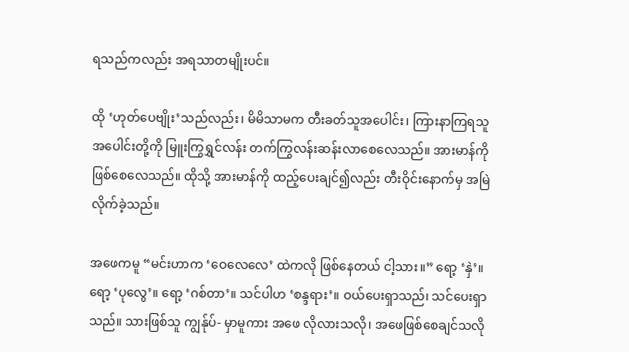ရသည်ကလည်း အရသာတမျိုးပင်။

ထို ‘ဟုတ်ပေဗျိုး’သည်လည်း၊ မိမိသာမက တီးခတ်သူအပေါင်း၊ ကြားနာကြရသူအပေါင်းတို့ကို မြူးကြွရွှင်လန်း တက်ကြွလန်းဆန်းလာစေလေသည်။ အားမာန်ကို ဖြစ်စေလေသည်။ ထိုသို့ အားမာန်ကို ထည့်ပေးချင်၍လည်း တီးဝိုင်းနောက်မှ အမြဲလိုက်ခဲ့သည်။

အဖေကမူ “မင်းဟာက ‘ဝေလေလေ’ ထဲကလို ဖြစ်နေတယ် ငါ့သား။” ရော့ ‘နှဲ’။ ရော့ ‘ပုလွေ’။ ရော့ ‘ဂစ်တာ’။ သင်ပါဟ ‘စန္ဒရား’။ ဝယ်ပေးရှာသည်၊ သင်ပေးရှာသည်။ သားဖြစ်သူ ကျွန်ုပ်- မှာမူကား အဖေ လိုလားသလို၊ အဖေဖြစ်စေချင်သလို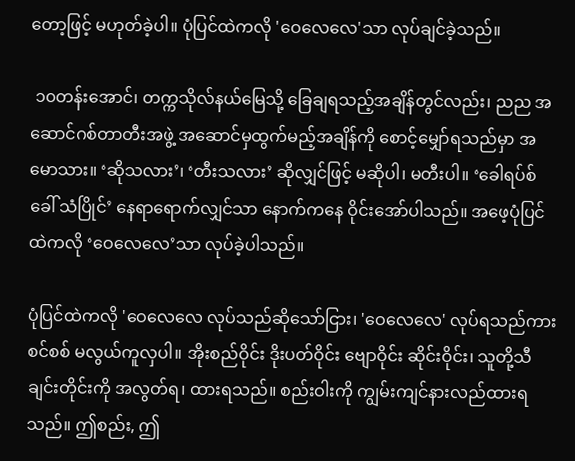တော့ဖြင့် မဟုတ်ခဲ့ပါ။ ပုံပြင်ထဲကလို 'ဝေလေလေ'သာ လုပ်ချင်ခဲ့သည်။

 ၁၀တန်းအောင်၊ တက္ကသိုလ်နယ်မြေသို့ ခြေချရသည့်အချိန်တွင်လည်း၊ ညည အဆောင်ဂစ်တာတီးအဖွဲ့ အဆောင်မှထွက်မည့်အချိန်ကို စောင့်မျှော်ရသည်မှာ အမောသား။ ‘ဆိုသလား’၊ ‘တီးသလား’ ဆိုလျှင်ဖြင့် မဆိုပါ၊ မတီးပါ။ ‘ခေါရပ်စ် ခေါ် သံပြိုင်’ နေရာရောက်လျှင်သာ နောက်ကနေ ဝိုင်းအော်ပါသည်။ အဖေ့ပုံပြင်ထဲကလို ‘ဝေလေလေ’သာ လုပ်ခဲ့ပါသည်။

ပုံပြင်ထဲကလို 'ဝေလေလေ လုပ်သည်ဆိုသော်ငြား၊ 'ဝေလေလေ' လုပ်ရသည်ကား စင်စစ် မလွယ်ကူလှပါ။ အိုးစည်ဝိုင်း ဒိုးပတ်ဝိုင်း ဗျောဝိုင်း ဆိုင်းဝိုင်း၊ သူတို့သီချင်းတိုင်းကို အလွတ်ရ၊ ထားရသည်။ စည်းဝါးကို ကျွမ်းကျင်နားလည်ထားရသည်။ ဤစည်း, ဤ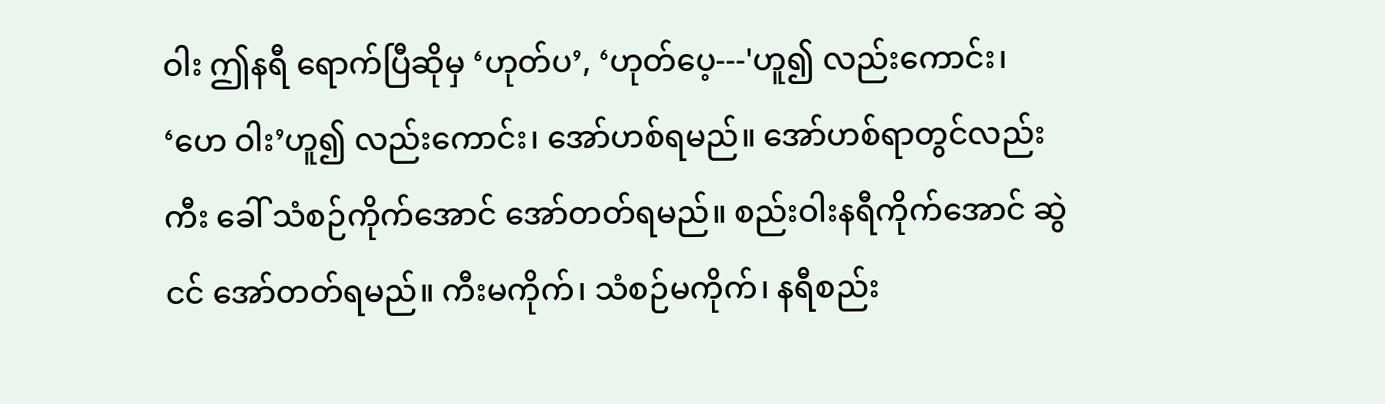ဝါး ဤနရီ ရောက်ပြီဆိုမှ ‘ဟုတ်ပ’, ‘ဟုတ်ပေ့---'ဟူ၍ လည်းကောင်း၊ ‘ဟေ ဝါး’ဟူ၍ လည်းကောင်း၊ အော်ဟစ်ရမည်။ အော်ဟစ်ရာတွင်လည်း ကီး ခေါ် သံစဉ်ကိုက်အောင် အော်တတ်ရမည်။ စည်းဝါးနရီကိုက်အောင် ဆွဲငင် အော်တတ်ရမည်။ ကီးမကိုက်၊ သံစဉ်မကိုက်၊ နရီစည်း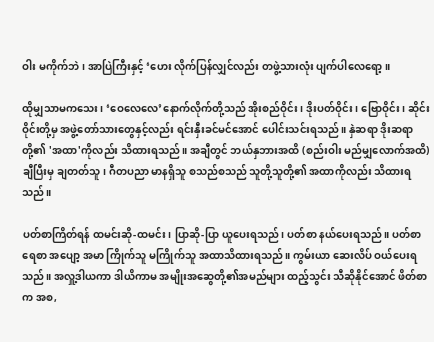ဝါး မကိုက်ဘဲ၊ အာပြဲကြီးနှင့် ‘ဟေး လိုက်ပြန်လျှင်လည်း တဖွဲ့သားလုံး ပျက်ပါလေရော့။

ထိုမျှသာမကသေး၊ ‘ဝေလေလေ’နောက်လိုက်တို့သည် အိုးစည်ဝိုင်း၊ ဒိုးပတ်ဝိုင်း၊ ဗြောဝိုင်း၊ ဆိုင်းဝိုင်းတို့မှ အဖွဲ့တော်သားတွေနှင့်လည်း ရင်းနှီးခင်မင်အောင် ပေါင်းသင်းရသည်။ နှဲဆရာ ဒိုးဆရာတို့၏ 'အထာ'ကိုလည်း သိထားရသည်။ အချီတွင် ဘယ်နှဘားအထိ (စည်းဝါး မည်မျှလောက်အထိ) ချီပြီးမှ ချတတ်သူ၊ ဂီတပညာ မာနရှိသူ စသည်စသည် သူတို့သူတို့၏ အထာကိုလည်း သိထားရသည်။

ပတ်စာကြိတ်ရန် ထမင်းဆို-ထမင်း၊ ပြာဆို-ပြာ ယူပေးရသည်၊ ပတ်စာ နယ်ပေးရသည်။ ပတ်စာ ရေစာ အပျော့ အမာ ကြိုက်သူ မကြိုက်သူ အထာသိထားရသည်။ ကွမ်းယာ ဆေးလိပ် ဝယ်ပေးရသည်။ အလှူ့ဒါယကာ ဒါယိကာမ အမျိုးအဆွေတို့၏အမည်များ ထည့်သွင်း သီဆိုနိုင်အောင် ဖိတ်စာက အစ,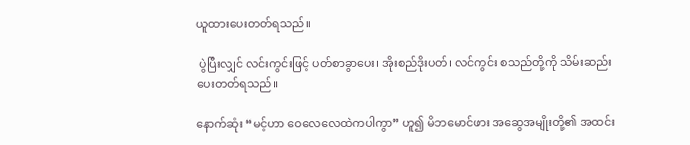ယူထားပေးတတ်ရသည်။

 ပွဲပြီးလျှင် လင်းကွင်းဖြင့် ပတ်စာခွာပေး၊ အိုးစည်ဒိုးပတ်၊ လင်ကွင်း စသည်တို့ကို သိမ်းဆည်းပေးတတ်ရသည်။

နောက်ဆုံး “မင့်ဟာ ဝေလေလေထဲကပါကွာ” ဟူ၍ မိဘမောင်ဖား အဆွေအမျိုးတို့၏ အထင်း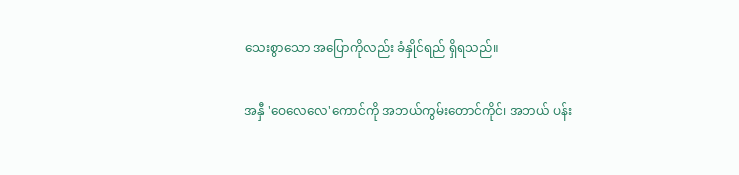သေးစွာသော အပြောကိုလည်း ခံနှိုင်ရည် ရှိရသည်။

အနှီ 'ဝေလေလေ'ကောင်ကို အဘယ်ကွမ်းတောင်ကိုင်၊ အဘယ် ပန်း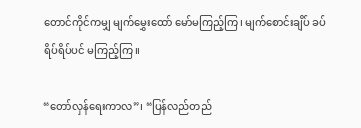တောင်ကိုင်ကမျှ မျက်မွှေးထော် မော်မကြည့်ကြ၊ မျက်စောင်းချိပ် ခပ်ရိပ်ရိပ်ပင် မကြည့်ကြ။

“တော်လှန်ရေးကာလ”၊ “ပြန်လည်တည်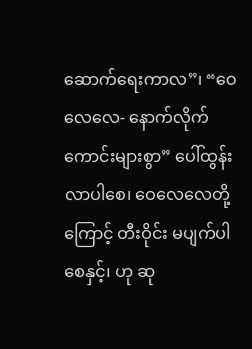ဆောက်ရေးကာလ”၊ “ဝေလေလေ- နောက်လိုက်ကောင်းများစွာ” ပေါ်ထွန်းလာပါစေ၊ ဝေလေလေတို့ကြောင့် တီးဝိုင်း မပျက်ပါစေနှင့်၊ ဟု ဆု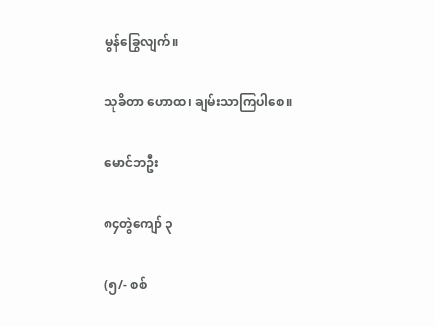မွန်ခြွေလျက်။

သုခိတာ ဟောထ၊ ချမ်းသာကြပါစေ။

မောင်ဘဦး

၈၄တွဲကျော် ၃

(၅/- စစ်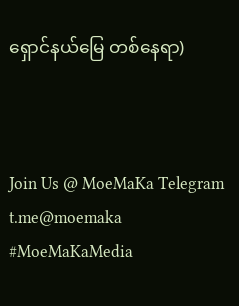ရှောင်နယ်‌မြေ တစ်နေရာ)



Join Us @ MoeMaKa Telegram
t.me@moemaka
#MoeMaKaMedia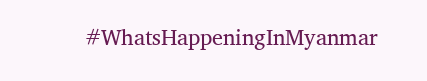#WhatsHappeningInMyanmar